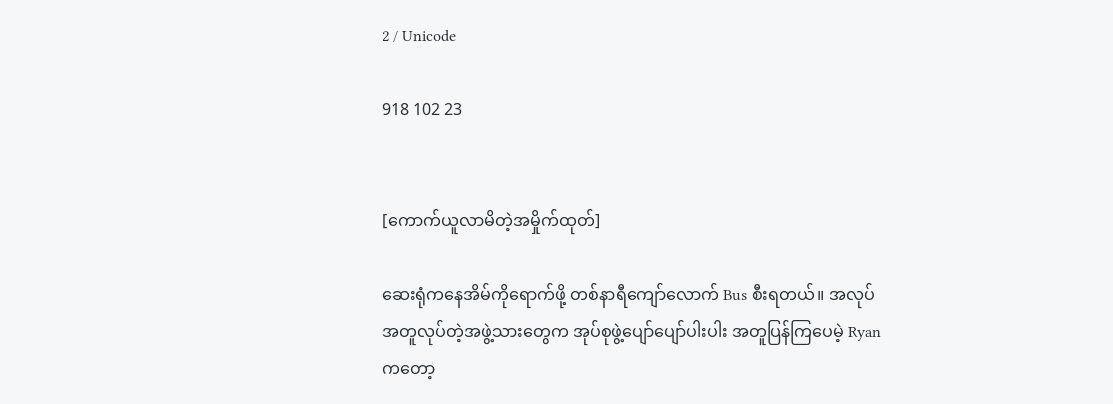2 / Unicode

918 102 23


[ကောက်ယူလာမိတဲ့အမှိုက်ထုတ်]

ဆေးရုံကနေအိမ်ကိုရောက်ဖို့ တစ်နာရီကျော်လောက် Bus စီးရတယ်။ အလုပ်အတူလုပ်တဲ့အဖွဲ့သားတွေက အုပ်စုဖွဲ့ပျော်ပျော်ပါးပါး အတူပြန်ကြပေမဲ့ Ryan ကတော့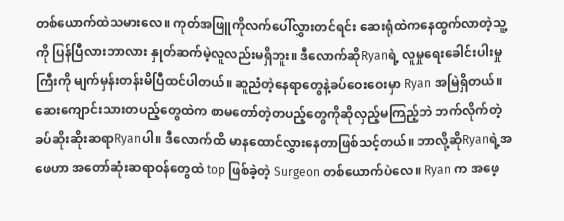တစ်ယောက်ထဲသမားလေ။ ကုတ်အဖြူကိုလက်ပေါ်လွှားတင်ရင်း ဆေးရုံထဲကနေထွက်လာတဲ့သူ့ကို ပြန်ပြီလားဘာလား နှုတ်ဆက်မဲ့လူလည်းမရှိဘူး။ ဒီလောက်ဆိုRyanရဲ့ လူမှုရေးခေါင်းပါးမှုကြီးကို မျက်မှန်းတန်းမိပြီထင်ပါတယ်။ ဆူညံတဲ့နေရာတွေနဲ့ခပ်ဝေးဝေးမှာ Ryan အမြဲရှိတယ်။ ဆေးကျောင်းသားတပည့်တွေထဲက စာမတော်တဲ့တပည့်တွေကိုဆိုလှည့်မကြည့်ဘဲ ဘက်လိုက်တဲ့ခပ်ဆိုးဆိုးဆရာRyanပါ။ ဒီလောက်ထိ မာနထောင်လွှားနေတာဖြစ်သင့်တယ်။ ဘာလို့ဆိုRyanရဲ့အဖေဟာ အတော်ဆုံးဆရာဝန်တွေထဲ top ဖြစ်ခဲ့တဲ့ Surgeon တစ်ယောက်ပဲလေ။ Ryan က အဖေ့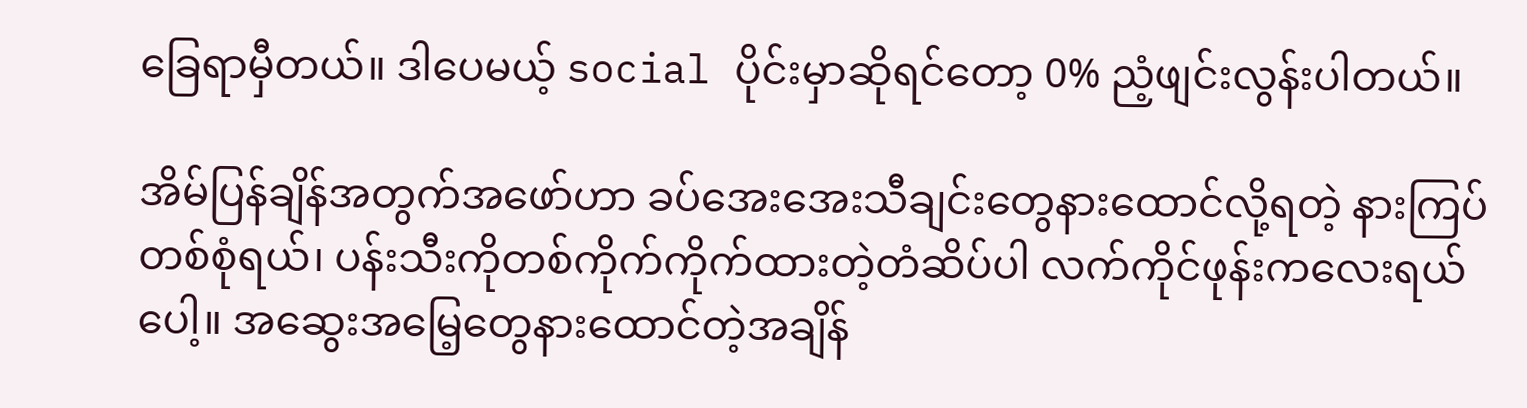ခြေရာမှီတယ်။ ဒါပေမယ့် social ပိုင်းမှာဆိုရင်တော့ 0% ညံ့ဖျင်းလွန်းပါတယ်။

အိမ်ပြန်ချိန်အတွက်အဖော်ဟာ ခပ်အေးအေးသီချင်းတွေနားထောင်လို့ရတဲ့ နားကြပ်တစ်စုံရယ်၊ ပန်းသီးကိုတစ်ကိုက်ကိုက်ထားတဲ့တံဆိပ်ပါ လက်ကိုင်ဖုန်းကလေးရယ်ပေါ့။ အဆွေးအမြေ့တွေနားထောင်တဲ့အချိန်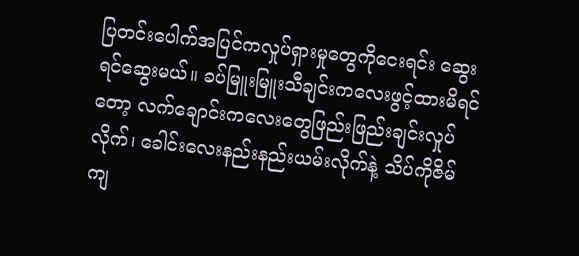ပြတင်းပေါက်အပြင်ကလှုပ်ရှားမှုတွေကိုငေးရင်း ဆွေးရင်ဆွေးမယ်။ ခပ်မြူးမြူးသီချင်းကလေးဖွင့်ထားမိရင်တော့ လက်ချောင်းကလေးတွေဖြည်းဖြည်းချင်းလှုပ်လိုက်၊ ခေါင်းလေးနည်းနည်းယမ်းလိုက်နဲ့ သိပ်ကိုဇိမ်ကျ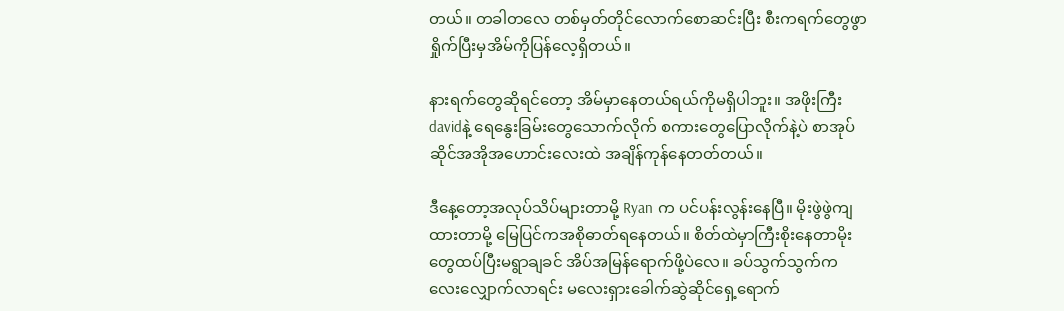တယ်။ တခါတလေ တစ်မှတ်တိုင်လောက်စောဆင်းပြီး စီးကရက်တွေဖွာရှိုက်ပြီးမှအိမ်ကိုပြန်လေ့ရှိတယ်။

နားရက်တွေဆိုရင်တော့ အိမ်မှာနေတယ်ရယ်ကိုမရှိပါဘူး။ အဖိုးကြီးdavidနဲ့ ရေနွေးခြမ်းတွေသောက်လိုက် စကားတွေပြောလိုက်နဲ့ပဲ စာအုပ်ဆိုင်အအိုအဟောင်းလေးထဲ အချိန်ကုန်နေတတ်တယ်။

ဒီနေ့တော့အလုပ်သိပ်များတာမို့ Ryan က ပင်ပန်းလွန်းနေပြီ။ မိုးဖွဲဖွဲကျထားတာမို့ မြေပြင်ကအစိုဓာတ်ရနေတယ်။ စိတ်ထဲမှာကြီးစိုးနေတာမိုးတွေထပ်ပြီးမရွာချခင် အိပ်အမြန်ရောက်ဖို့ပဲလေ။ ခပ်သွက်သွက်ကလေးလျှောက်လာရင်း မလေးရှားခေါက်ဆွဲဆိုင်ရှေ့ရောက်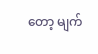တော့ မျက်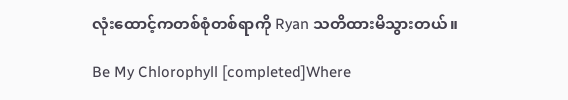လုံးထောင့်ကတစ်စုံတစ်ရာကို Ryan သတိထားမိသွားတယ်။

Be My Chlorophyll [completed]Where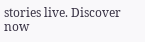stories live. Discover now